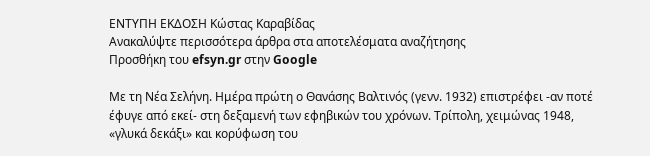ΕΝΤΥΠΗ ΕΚΔΟΣΗ Κώστας Καραβίδας
Ανακαλύψτε περισσότερα άρθρα στα αποτελέσματα αναζήτησης
Προσθήκη του efsyn.gr στην Google

Με τη Νέα Σελήνη. Ημέρα πρώτη ο Θανάσης Βαλτινός (γενν. 1932) επιστρέφει -αν ποτέ έφυγε από εκεί- στη δεξαμενή των εφηβικών του χρόνων. Τρίπολη, χειμώνας 1948, «γλυκά δεκάξι» και κορύφωση του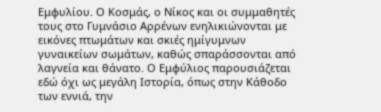Εμφυλίου. Ο Κοσμάς, ο Νίκος και οι συμμαθητές τους στο Γυμνάσιο Αρρένων ενηλικιώνονται με εικόνες πτωμάτων και σκιές ημίγυμνων γυναικείων σωμάτων, καθώς σπαράσσονται από λαγνεία και θάνατο. Ο Εμφύλιος παρουσιάζεται εδώ όχι ως μεγάλη Ιστορία, όπως στην Κάθοδο των εννιά, την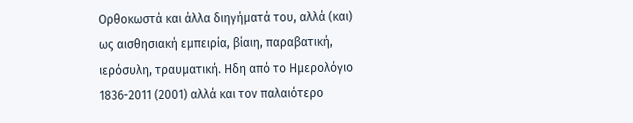Ορθοκωστά και άλλα διηγήματά του, αλλά (και) ως αισθησιακή εμπειρία, βίαιη, παραβατική, ιερόσυλη, τραυματική. Ηδη από το Ημερολόγιο 1836-2011 (2001) αλλά και τον παλαιότερο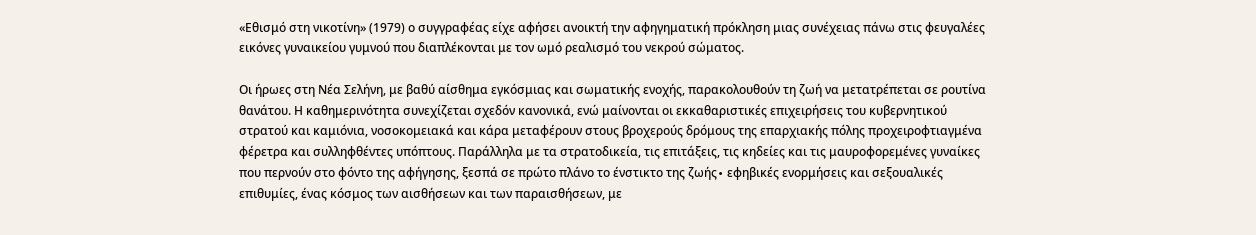«Εθισμό στη νικοτίνη» (1979) ο συγγραφέας είχε αφήσει ανοικτή την αφηγηματική πρόκληση μιας συνέχειας πάνω στις φευγαλέες εικόνες γυναικείου γυμνού που διαπλέκονται με τον ωμό ρεαλισμό του νεκρού σώματος.

Οι ήρωες στη Νέα Σελήνη, με βαθύ αίσθημα εγκόσμιας και σωματικής ενοχής, παρακολουθούν τη ζωή να μετατρέπεται σε ρουτίνα θανάτου. Η καθημερινότητα συνεχίζεται σχεδόν κανονικά, ενώ μαίνονται οι εκκαθαριστικές επιχειρήσεις του κυβερνητικού στρατού και καμιόνια, νοσοκομειακά και κάρα μεταφέρουν στους βροχερούς δρόμους της επαρχιακής πόλης προχειροφτιαγμένα φέρετρα και συλληφθέντες υπόπτους. Παράλληλα με τα στρατοδικεία, τις επιτάξεις, τις κηδείες και τις μαυροφορεμένες γυναίκες που περνούν στο φόντο της αφήγησης, ξεσπά σε πρώτο πλάνο το ένστικτο της ζωής∙ εφηβικές ενορμήσεις και σεξουαλικές επιθυμίες, ένας κόσμος των αισθήσεων και των παραισθήσεων, με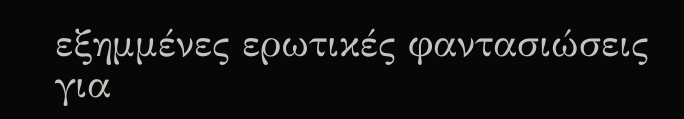εξημμένες ερωτικές φαντασιώσεις για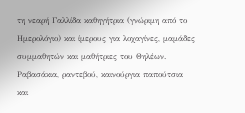τη νεαρή Γαλλίδα καθηγήτρια (γνώριμη από το Ημερολόγιο) και ίμερους για λοχαγίνες, μαμάδες συμμαθητών και μαθήτριες του Θηλέων. Ραβασάκια, ραντεβού, καινούργια παπούτσια και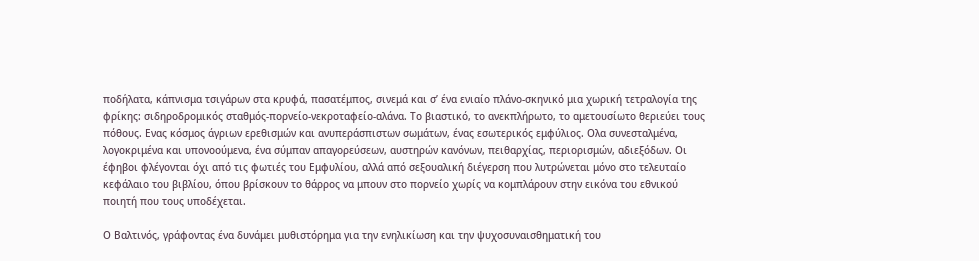ποδήλατα, κάπνισμα τσιγάρων στα κρυφά, πασατέμπος, σινεμά και σ’ ένα ενιαίο πλάνο-σκηνικό μια χωρική τετραλογία της φρίκης: σιδηροδρομικός σταθμός-πορνείο-νεκροταφείο-αλάνα. Το βιαστικό, το ανεκπλήρωτο, το αμετουσίωτο θεριεύει τους πόθους. Ενας κόσμος άγριων ερεθισμών και ανυπεράσπιστων σωμάτων, ένας εσωτερικός εμφύλιος. Ολα συνεσταλμένα, λογοκριμένα και υπονοούμενα, ένα σύμπαν απαγορεύσεων, αυστηρών κανόνων, πειθαρχίας, περιορισμών, αδιεξόδων. Οι έφηβοι φλέγονται όχι από τις φωτιές του Εμφυλίου, αλλά από σεξουαλική διέγερση που λυτρώνεται μόνο στο τελευταίο κεφάλαιο του βιβλίου, όπου βρίσκουν το θάρρος να μπουν στο πορνείο χωρίς να κομπλάρουν στην εικόνα του εθνικού ποιητή που τους υποδέχεται.

Ο Βαλτινός, γράφοντας ένα δυνάμει μυθιστόρημα για την ενηλικίωση και την ψυχοσυναισθηματική του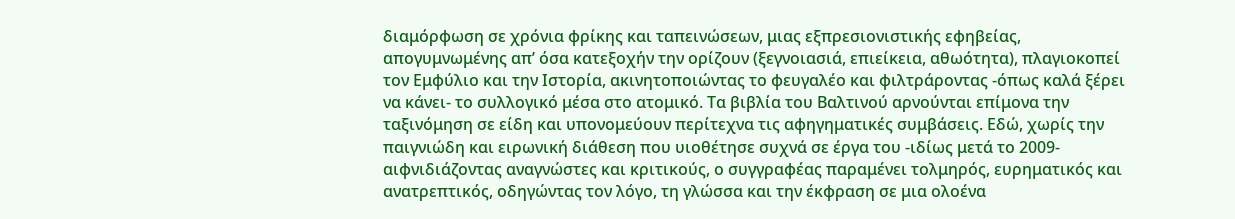διαμόρφωση σε χρόνια φρίκης και ταπεινώσεων, μιας εξπρεσιονιστικής εφηβείας, απογυμνωμένης απ’ όσα κατεξοχήν την ορίζουν (ξεγνοιασιά, επιείκεια, αθωότητα), πλαγιοκοπεί τον Εμφύλιο και την Ιστορία, ακινητοποιώντας το φευγαλέο και φιλτράροντας -όπως καλά ξέρει να κάνει- το συλλογικό μέσα στο ατομικό. Τα βιβλία του Βαλτινού αρνούνται επίμονα την ταξινόμηση σε είδη και υπονομεύουν περίτεχνα τις αφηγηματικές συμβάσεις. Εδώ, χωρίς την παιγνιώδη και ειρωνική διάθεση που υιοθέτησε συχνά σε έργα του -ιδίως μετά το 2009- αιφνιδιάζοντας αναγνώστες και κριτικούς, ο συγγραφέας παραμένει τολμηρός, ευρηματικός και ανατρεπτικός, οδηγώντας τον λόγο, τη γλώσσα και την έκφραση σε μια ολοένα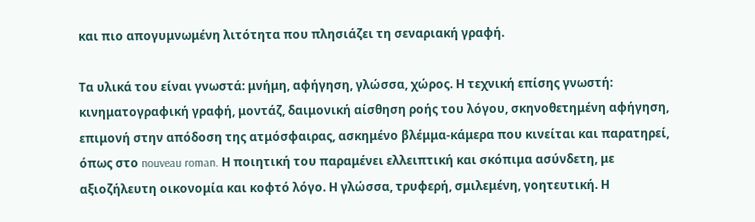και πιο απογυμνωμένη λιτότητα που πλησιάζει τη σεναριακή γραφή.

Τα υλικά του είναι γνωστά: μνήμη, αφήγηση, γλώσσα, χώρος. Η τεχνική επίσης γνωστή: κινηματογραφική γραφή, μοντάζ, δαιμονική αίσθηση ροής του λόγου, σκηνοθετημένη αφήγηση, επιμονή στην απόδοση της ατμόσφαιρας, ασκημένο βλέμμα-κάμερα που κινείται και παρατηρεί, όπως στο nouveau roman. Η ποιητική του παραμένει ελλειπτική και σκόπιμα ασύνδετη, με αξιοζήλευτη οικονομία και κοφτό λόγο. Η γλώσσα, τρυφερή, σμιλεμένη, γοητευτική. Η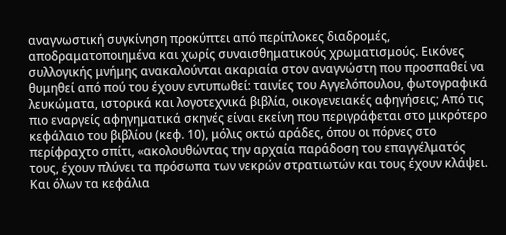αναγνωστική συγκίνηση προκύπτει από περίπλοκες διαδρομές, αποδραματοποιημένα και χωρίς συναισθηματικούς χρωματισμούς. Εικόνες συλλογικής μνήμης ανακαλούνται ακαριαία στον αναγνώστη που προσπαθεί να θυμηθεί από πού του έχουν εντυπωθεί: ταινίες του Αγγελόπουλου, φωτογραφικά λευκώματα, ιστορικά και λογοτεχνικά βιβλία, οικογενειακές αφηγήσεις; Από τις πιο εναργείς αφηγηματικά σκηνές είναι εκείνη που περιγράφεται στο μικρότερο κεφάλαιο του βιβλίου (κεφ. 10), μόλις οκτώ αράδες, όπου οι πόρνες στο περίφραχτο σπίτι, «ακολουθώντας την αρχαία παράδοση του επαγγέλματός τους, έχουν πλύνει τα πρόσωπα των νεκρών στρατιωτών και τους έχουν κλάψει. Και όλων τα κεφάλια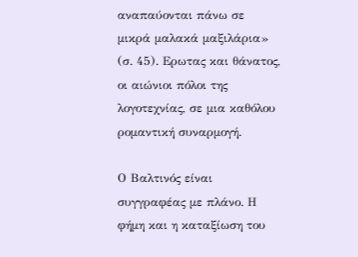αναπαύονται πάνω σε μικρά μαλακά μαξιλάρια» (σ. 45). Ερωτας και θάνατος, οι αιώνιοι πόλοι της λογοτεχνίας, σε μια καθόλου ρομαντική συναρμογή.

Ο Βαλτινός είναι συγγραφέας με πλάνο. Η φήμη και η καταξίωση του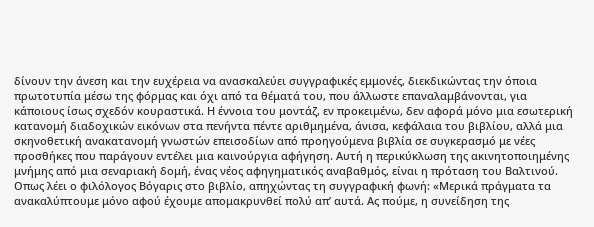δίνουν την άνεση και την ευχέρεια να ανασκαλεύει συγγραφικές εμμονές, διεκδικώντας την όποια πρωτοτυπία μέσω της φόρμας και όχι από τα θέματά του, που άλλωστε επαναλαμβάνονται, για κάποιους ίσως σχεδόν κουραστικά. Η έννοια του μοντάζ, εν προκειμένω, δεν αφορά μόνο μια εσωτερική κατανομή διαδοχικών εικόνων στα πενήντα πέντε αριθμημένα, άνισα, κεφάλαια του βιβλίου, αλλά μια σκηνοθετική ανακατανομή γνωστών επεισοδίων από προηγούμενα βιβλία σε συγκερασμό με νέες προσθήκες που παράγουν εντέλει μια καινούργια αφήγηση. Αυτή η περικύκλωση της ακινητοποιημένης μνήμης από μια σεναριακή δομή, ένας νέος αφηγηματικός αναβαθμός, είναι η πρόταση του Βαλτινού. Οπως λέει ο φιλόλογος Βόγαρις στο βιβλίο, απηχώντας τη συγγραφική φωνή: «Μερικά πράγματα τα ανακαλύπτουμε μόνο αφού έχουμε απομακρυνθεί πολύ απ’ αυτά. Ας πούμε, η συνείδηση της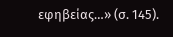εφηβείας…» (σ. 145).